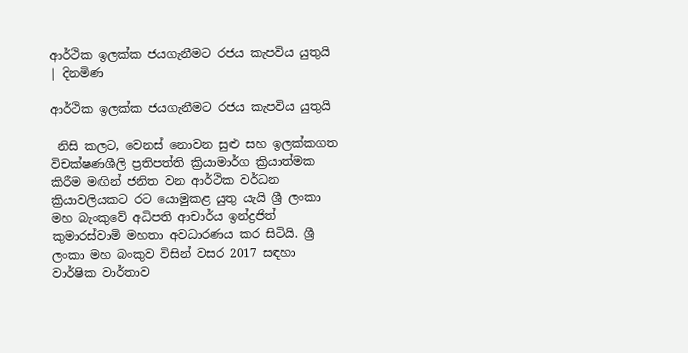ආර්ථික ඉලක්ක ජයගැනීමට රජය කැපවිය යුතුයි | දිනමිණ

ආර්ථික ඉලක්ක ජයගැනීමට රජය කැපවිය යුතුයි

 නිසි කලට, වෙනස් නොවන සුළු සහ ඉලක්කගත විචක්ෂණශීලි ප්‍රතිපත්ති ක්‍රියාමාර්ග ක්‍රියාත්මක කිරීම මඟින් ජනිත වන ආර්ථික වර්ධන ක්‍රියාවලියකට රට යොමුකළ යුතු යැයි ශ්‍රී ලංකා මහ බැංකුවේ අධිපති ආචාර්ය ඉන්ද්‍රජිත් කුමාරස්වාමි මහතා අවධාරණය කර සිටියි. ශ්‍රී ලංකා මහ බංකුව විසින් වසර 2017 සඳහා වාර්ෂික වාර්තාව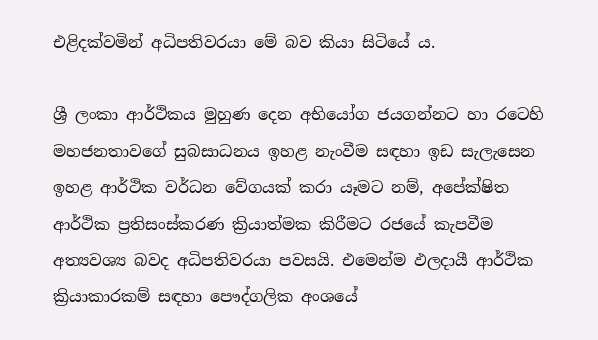එළිදක්වමින් අධිපතිවරයා මේ බව කියා සිටියේ ය.

ශ්‍රී ලංකා ආර්ථිකය මුහුණ දෙන අභියෝග ජයගන්නට හා රටෙහි මහජනතාවගේ සුබසාධනය ඉහළ නැංවීම සඳහා ඉඩ සැලැසෙන ඉහළ ආර්ථික වර්ධන වේගයක් කරා යෑමට නම්, අපේක්ෂිත ආර්ථික ප්‍රතිසංස්කරණ ක්‍රියාත්මක කිරීමට රජයේ කැපවීම අත්‍යවශ්‍ය බවද අධිපතිවරයා පවසයි. එමෙන්ම ඵලදායී ආර්ථික ක්‍රියාකාරකම් සඳහා පෞද්ගලික අංශයේ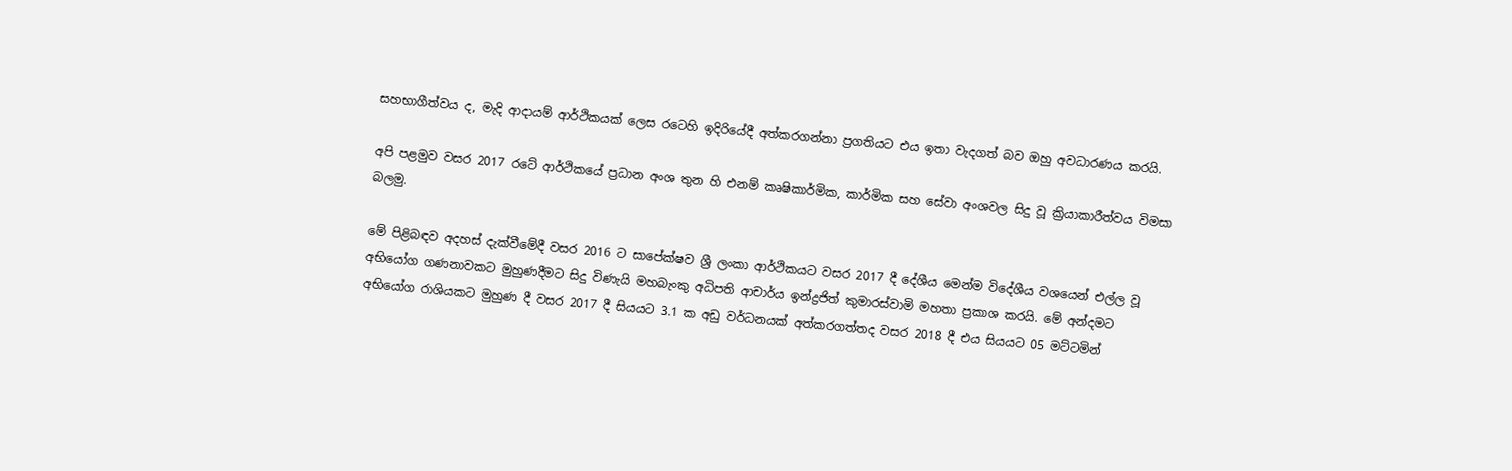සහභාගීත්වය ද, මැදි ආදායම් ආර්ථිකයක් ලෙස රටෙහි ඉදිරියේදී අත්කරගන්නා ප්‍රගතියට එය ඉතා වැදගත් බව ඔහු අවධාරණය කරයි.

අපි පළමුව වසර 2017 රටේ ආර්ථිකයේ ප්‍රධාන අංශ තුන හි එනම් කෘෂිකාර්මික, කාර්මික සහ සේවා අංශවල සිදු වූ ක්‍රියාකාරීත්වය විමසා බලමු.

මේ පිළිබඳව අදහස් දැක්වීමේදී වසර 2016 ට සාපේක්ෂව ශ්‍රී ලංකා ආර්ථිකයට වසර 2017 දී දේශීය මෙන්ම විදේශීය වශයෙන් එල්ල වූ අභියෝග ගණනාවකට මුහුණදීමට සිදු විණැයි මහබැංකු අධිපති ආචාර්ය ඉන්ද්‍රජිත් කුමාරස්වාමි මහතා ප්‍රකාශ කරයි. මේ අන්දමට අභියෝග රාශියකට මුහුණ දී වසර 2017 දී සියයට 3.1 ක අඩු වර්ධනයක් අත්කරගත්තද වසර 2018 දී එය සියයට 05 මට්ටමින්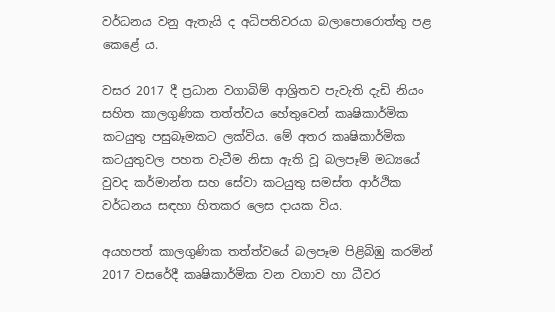වර්ධනය වනු ඇතැයි ද අධිපතිවරයා බලාපොරොත්තු පළ කෙළේ ය.

වසර 2017 දී ප්‍රධාන වගාබිම් ආශ්‍රිතව පැවැති දැඩි නියං සහිත කාලගුණික තත්ත්වය හේතුවෙන් කෘෂිකාර්මික කටයුතු පසුබෑමකට ලක්විය. මේ අතර කෘෂිකාර්මික කටයුතුවල පහත වැටීම නිසා ඇති වූ බලපෑම් මධ්‍යයේ වුවද කර්මාන්ත සහ සේවා කටයුතු සමස්ත ආර්ථික වර්ධනය සඳහා හිතකර ලෙස දායක විය.

අයහපත් කාලගුණික තත්ත්වයේ බලපෑම පිළිබිඹු කරමින් 2017 වසරේදී කෘෂිකාර්මික වන වගාව හා ධීවර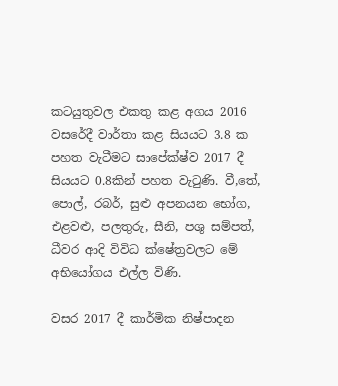කටයුතුවල එකතු කළ අගය 2016 වසරේදී වාර්තා කළ සියයට 3.8 ක පහත වැටීමට සාපේක්ෂ්ව 2017 දී සියයට 0.8කින් පහත වැටුණි. වී,තේ, පොල්, රබර්, සුළු අපනයන භෝග, එළවළු, පලතුරු, සීනි, පශු සම්පත්, ධීවර ආදි විවිධ ක්ෂේත්‍රවලට මේ අභියෝගය එල්ල විණි.

වසර 2017 දී කාර්මික නිෂ්පාදන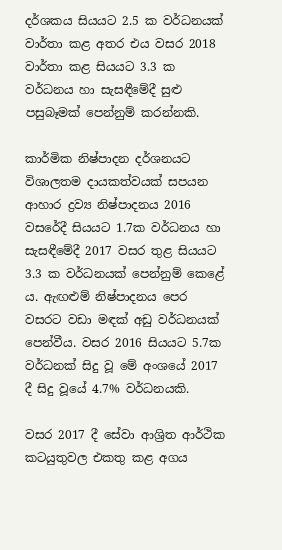දර්ශකය සියයට 2.5 ක වර්ධනයක් වාර්තා කළ අතර එය වසර 2018 වාර්තා කළ සියයට 3.3 ක වර්ධනය හා සැසඳීමේදී සුළු පසුබෑමක් පෙන්නුම් කරන්නකි.

කාර්මික නිෂ්පාදන දර්ශනයට විශාලතම දායකත්වයක් සපයන ආහාර ද්‍රව්‍ය නිෂ්පාදනය 2016 වසරේදී සියයට 1.7ක වර්ධනය හා සැසඳීමේදී 2017 වසර තුළ සියයට 3.3 ක වර්ධනයක් පෙන්නුම් කෙළේ ය. ඇඟළුම් නිෂ්පාදනය පෙර වසරට වඩා මඳක් අඩු වර්ධනයක් පෙන්වීය. වසර 2016 සියයට 5.7ක වර්ධනක් සිදු වූ මේ අංශයේ 2017 දී සිදු වූයේ 4.7% වර්ධනයකි.

වසර 2017 දී සේවා ආශ්‍රිත ආර්ථික කටයුතුවල එකතු කළ අගය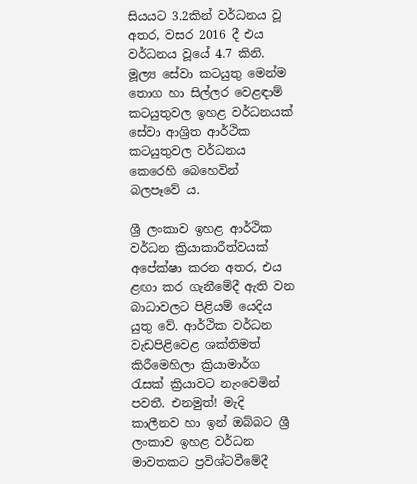සියයට 3.2කින් වර්ධනය වූ අතර, වසර 2016 දී එය වර්ධනය වූයේ 4.7 කිනි. මූල්‍ය සේවා කටයුතු මෙන්ම තොග හා සිල්ලර වෙළඳාම් කටයුතුවල ඉහළ වර්ධනයක් සේවා ආශ්‍රිත ආර්ථික කටයුතුවල වර්ධනය කෙරෙහි බෙහෙවින් බලපෑවේ ය.

ශ්‍රී ලංකාව ඉහළ ආර්ථික වර්ධන ක්‍රියාකාරීත්වයක් අපේක්ෂා කරන අතර, එය ළඟා කර ගැනීමේදී ඇති වන බාධාවලට පිළියම් යෙදිය යුතු වේ. ආර්ථික වර්ධන වැඩපිළිවෙළ ශක්තිමත් කිරීමෙහිලා ක්‍රියාමාර්ග රැසක් ක්‍රියාවට නැංවෙමින් පවතී. එනමුත්! මැදි කාලීනව හා ඉන් ඔබ්බට ශ්‍රී ලංකාව ඉහළ වර්ධන මාවතකට ප්‍රවිශ්ටවීමේදී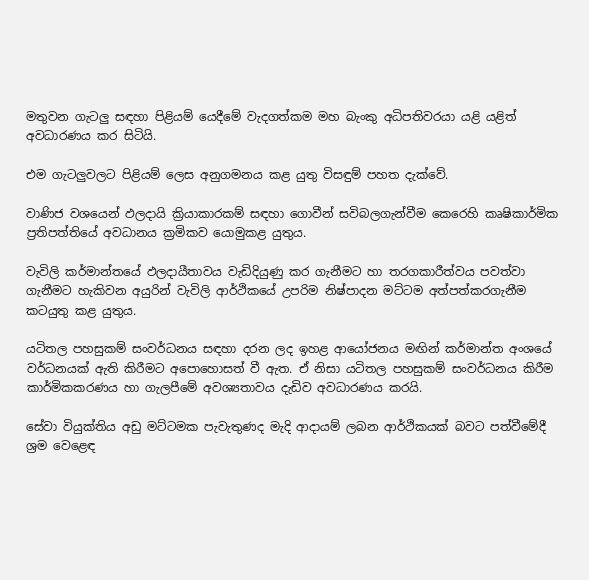මතුවන ගැටලු සඳහා පිළියම් යෙදීමේ වැදගත්කම මහ බැංකු අධිපතිවරයා යළි යළිත් අවධාරණය කර සිටියි.

එම ගැටලුවලට පිළියම් ලෙස අනුගමනය කළ යුතු විසඳුම් පහත දැක්වේ.

වාණිජ වශයෙන් ඵලදායි ක්‍රියාකාරකම් සඳහා ගොවීන් සවිබලගැන්වීම කෙරෙහි කෘෂිකාර්මික ප්‍රතිපත්තියේ අවධානය ක්‍රමිකව යොමුකළ යුතුය.

වැවිලි කර්මාන්තයේ ඵලදායීතාවය වැඩිදියුණු කර ගැනීමට හා තරගකාරීත්වය පවත්වා ගැනීමට හැකිවන අයුරින් වැවිලි ආර්ථිකයේ උපරිම නිෂ්පාදන මට්ටම අත්පත්කරගැනීම කටයුතු කළ යුතුය.

යටිතල පහසුකම් සංවර්ධනය සඳහා දරන ලද ඉහළ ආයෝජනය මඟින් කර්මාන්ත අංශයේ වර්ධනයක් ඇති කිරීමට අපොහොසත් වී ඇත. ඒ නිසා යටිතල පහසුකම් සංවර්ධනය කිරීම කාර්මිකකරණය හා ගැලපීමේ අවශ්‍යතාවය දැඩිව අවධාරණය කරයි.

සේවා වියුක්තිය අඩු මට්ටමක පැවැතුණද මැදි ආදායම් ලබන ආර්ථිකයක් බවට පත්වීමේදී ශ්‍රම වෙළෙඳ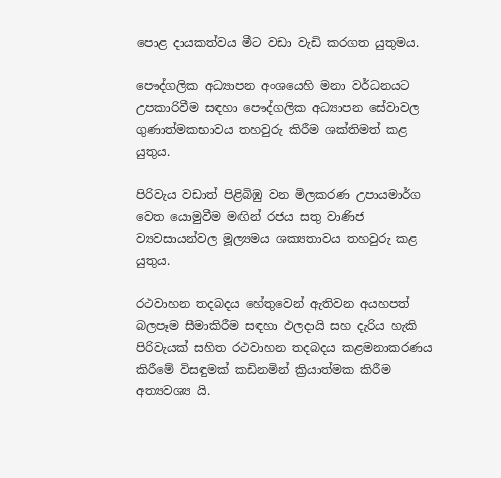පොළ දායකත්වය මීට වඩා වැඩි කරගත යුතුමය.

පෞද්ගලික අධ්‍යාපන අංශයෙහි මනා වර්ධනයට උපකාරිවීම සඳහා පෞද්ගලික අධ්‍යාපන සේවාවල ගුණාත්මකභාවය තහවුරු කිරීම ශක්තිමත් කළ යුතුය.

පිරිවැය වඩාත් පිළිබිඹු වන මිලකරණ උපායමාර්ග වෙත යොමුවීම මඟින් රජය සතු වාණිජ ව්‍යවසායන්වල මූල්‍යමය ශක්‍යතාවය තහවුරු කළ යුතුය.

රථවාහන තදබදය හේතුවෙන් ඇතිවන අයහපත් බලපෑම සීමාකිරීම සඳහා ඵලදායි සහ දැරිය හැකි පිරිවැයක් සහිත ‍රථවාහන තදබදය කළමනාකරණය කිරීමේ විසඳුමක් කඩිනමින් ක්‍රියාත්මක කිරීම අත්‍යවශ්‍ය යි.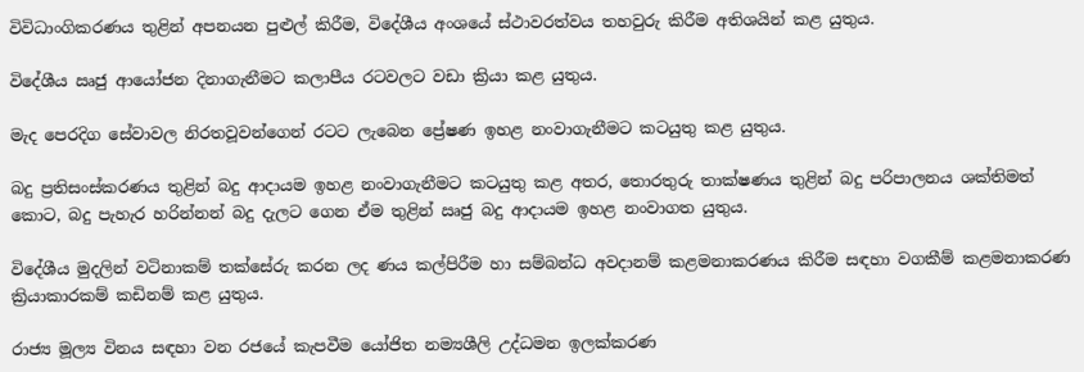විවිධාංගිකරණය තුළින් අපනයන පුළුල් කිරීම, විදේශීය අංශයේ ස්ථාවරත්වය තහවුරු කිරීම අතිශයින් කළ යුතුය.

විදේශීය ඍජු ආයෝජන දිනාගැනීමට කලාපීය රටවලට වඩා ක්‍රියා කළ යුතුය.

මැද පෙරදිග සේවාවල නිරතවූවන්ගෙන් රටට ලැබෙන ප්‍රේෂණ ඉහළ නංවාගැනීමට කටයුතු කළ යුතුය.

බදු ප්‍රතිසංස්කරණය තුළින් බදු ආදායම ඉහළ නංවාගැනීමට කටයුතු කළ අතර, තොරතුරු තාක්ෂණය තුළින් බදු පරිපාලනය ශක්තිමත් කොට, බදු පැහැර හරින්නන් බදු දැලට ගෙන ඒම තුළින් ඍජු බදු ආදායම ඉහළ නංවාගත යුතුය.

විදේශීය මුදලින් වටිනාකම් තක්සේරු කරන ලද ණය කල්පිරීම හා සම්බන්ධ අවදානම් කළමනාකරණය කිරීම සඳහා වගකීම් කළමනාකරණ ක්‍රියාකාරකම් කඩිනම් කළ යුතුය.

රාජ්‍ය මූල්‍ය විනය සඳහා වන රජයේ කැපවීම යෝජිත නම්‍යශීලි උද්ධමන ඉලක්කරණ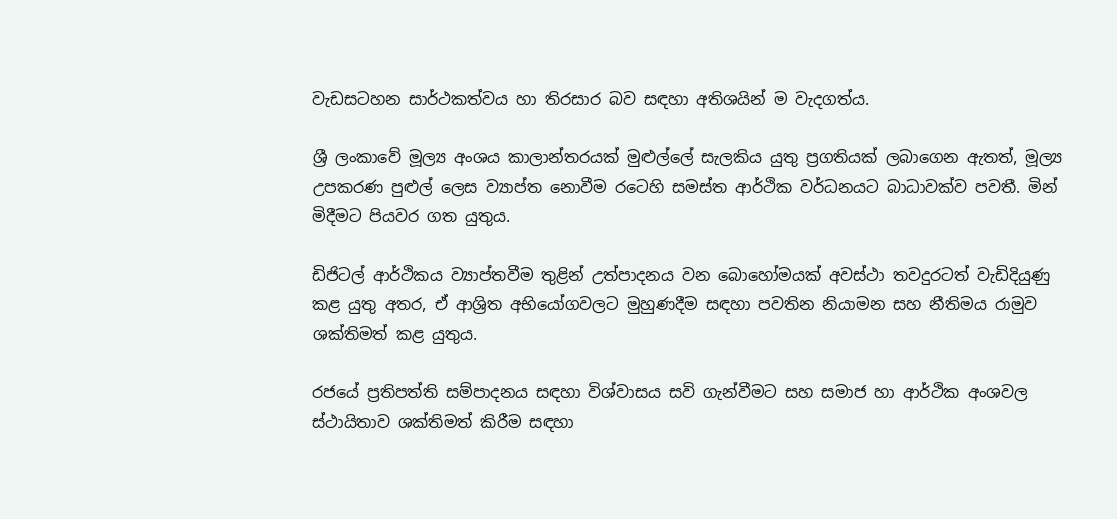වැඩසටහන සාර්ථකත්වය හා තිරසාර බව සඳහා අතිශයින් ම වැදගත්ය.

ශ්‍රී ලංකාවේ මූල්‍ය අංශය කාලාන්තරයක් මුළුල්ලේ සැලකිය යුතු ප්‍රගතියක් ලබාගෙන ඇතත්, මූල්‍ය උපකරණ පුළුල් ලෙස ව්‍යාප්ත නොවීම රටෙහි සමස්ත ආර්ථික වර්ධනයට බාධාවක්ව පවතී. මින් මිදීමට පියවර ගත යුතුය.

ඩිජිටල් ආර්ථිකය ව්‍යාප්තවීම තුළින් උත්පාදනය වන බොහෝමයක් අවස්ථා තවදුරටත් වැඩිදියුණු කළ යුතු අතර, ඒ ආශ්‍රිත අභියෝගවලට මුහුණදීම සඳහා පවතින නියාමන සහ නීතිමය රාමුව ශක්තිමත් කළ යුතුය.

රජයේ ප්‍රතිපත්ති සම්පාදනය සඳහා විශ්වාසය සවි ගැන්වීමට සහ සමාජ හා ආර්ථික අංශවල ස්ථායිතාව ශක්තිමත් කිරීම සඳහා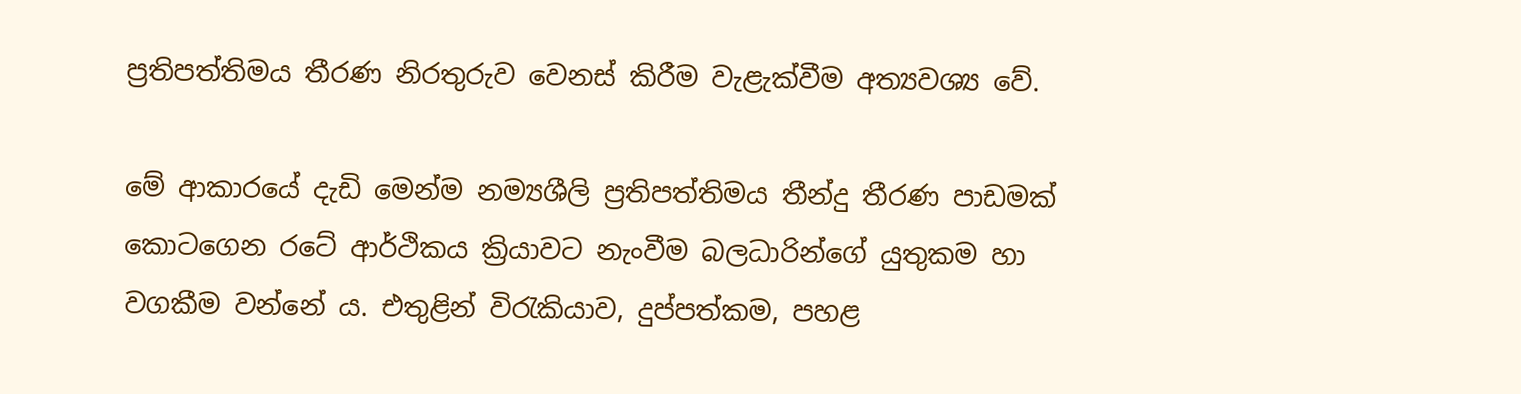ප්‍රතිපත්තිමය තීරණ නිරතුරුව වෙනස් කිරීම වැළැක්වීම අත්‍යවශ්‍ය වේ.

මේ ආකාරයේ දැඩි මෙන්ම නම්‍යශීලි ප්‍රතිපත්තිමය තීන්දු තීරණ පාඩමක් කොටගෙන රටේ ආර්ථිකය ක්‍රියාවට නැංවීම බලධාරින්ගේ යුතුකම හා වගකීම වන්නේ ය. එතුළින් විරැකියාව, දුප්පත්කම, පහළ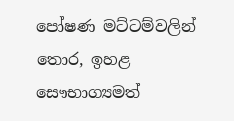පෝෂණ මට්ටම්වලින් තොර, ඉහළ සෞභාග්‍යමත්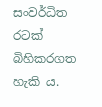සංවර්ධිත රටක් බිහිකරගත හැකි ය.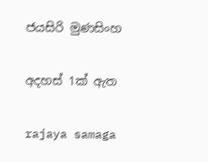ජයසිරි මුණසිංහ

අදහස් 1ක් ඇත

rajaya samaga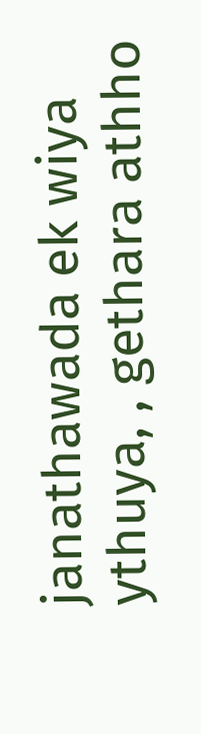janathawada ek wiya ythuya, , gethara athho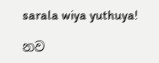sarala wiya yuthuya!

නව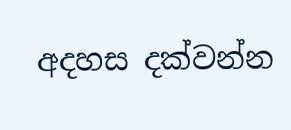අදහස දක්වන්න